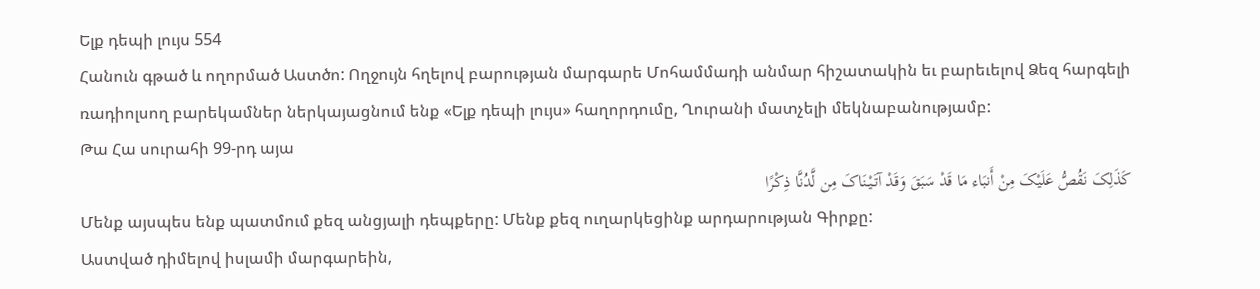Ելք դեպի լույս 554
Հանուն գթած և ողորմած Աստծո: Ողջույն հղելով բարության մարգարե Մոհամմադի անմար հիշատակին եւ բարեւելով Ձեզ հարգելի ռադիոլսող բարեկամներ ներկայացնում ենք «Ելք դեպի լույս» հաղորդումը, Ղուրանի մատչելի մեկնաբանությամբ:
Թա Հա սուրահի 99-րդ այա
کَذَلِکَ نَقُصُّ عَلَیْکَ مِنْ أَنبَاء مَا قَدْ سَبَقَ وَقَدْ آتَیْنَاکَ مِن لَّدُنَّا ذِکْرًا
Մենք այսպես ենք պատմում քեզ անցյալի դեպքերը: Մենք քեզ ուղարկեցինք արդարության Գիրքը:
Աստված դիմելով իսլամի մարգարեին,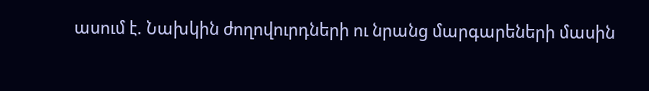ասում է. Նախկին ժողովուրդների ու նրանց մարգարեների մասին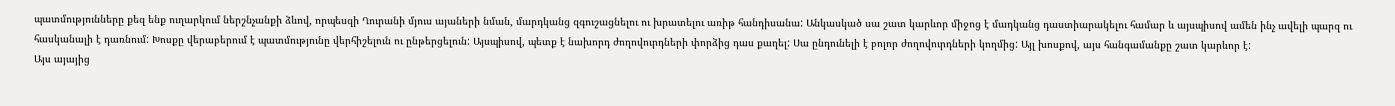պատմությունները քեզ ենք ուղարկում ներշնչանքի ձևով, որպեսզի Ղուրանի մյուս այաների նման, մարդկանց զգուշացնելու ու խրատելու առիթ հանդիսանա: Անկասկած սա շատ կարևոր միջոց է մադկանց դաստիարակելու համար և այսպիսով ամեն ինչ ավելի պարզ ու հասկանալի է դառնում: Խոսքը վերաբերում է պատմությունը վերհիշելուն ու ընթերցելուն: Այսպիսով, պետք է նախորդ ժողովուրդների փորձից դաս քաղել: Սա ընդունելի է բոլոր ժողովուրդների կողմից: Այլ խոսքով, այս հանգամանքը շատ կարևոր է:
Այս այայից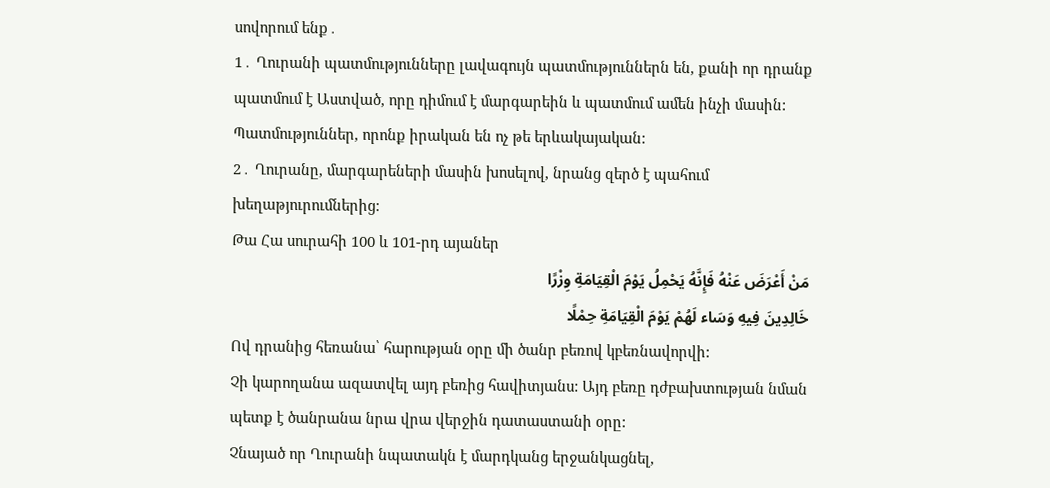սովորում ենք․
1․ Ղուրանի պատմությունները լավագույն պատմություններն են, քանի որ դրանք պատմում է Աստված, որը դիմում է մարգարեին և պատմում ամեն ինչի մասին: Պատմություններ, որոնք իրական են ոչ թե երևակայական:
2․ Ղուրանը, մարգարեների մասին խոսելով, նրանց զերծ է պահում խեղաթյուրումներից:
Թա Հա սուրահի 100 և 101-րդ այաներ
مَنْ أَعْرَضَ عَنْهُ فَإِنَّهُ یَحْمِلُ یَوْمَ الْقِیَامَةِ وِزْرًا
خَالِدِینَ فِیهِ وَسَاء لَهُمْ یَوْمَ الْقِیَامَةِ حِمْلًا
Ով դրանից հեռանա՝ հարության օրը մի ծանր բեռով կբեռնավորվի:
Չի կարողանա ազատվել այդ բեռից հավիտյանս: Այդ բեռը դժբախտության նման պետք է ծանրանա նրա վրա վերջին դատաստանի օրը:
Չնայած որ Ղուրանի նպատակն է մարդկանց երջանկացնել,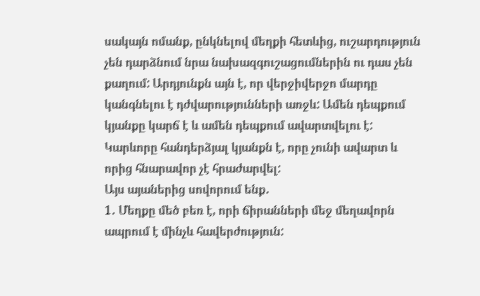սակայն ոմանք, ընկնելով մեղքի հետևից, ուշարդություն չեն դարձնում նրա նախազգուշացումներին ու դաս չեն քաղում: Արդյունքն այն է, որ վերջիվերջո մարդը կանգնելու է դժվարությունների առջև: Ամեն դեպքում կյանքը կարճ է և ամեն դեպքում ավարտվելու է: Կարևորը հանդերձյալ կյանքն է, որը չունի ավարտ և որից հնարավոր չէ հրաժարվել:
Այս այաներից սովորում ենք․
1․ Մեղքը մեծ բեռ է, որի ճիրանների մեջ մեղավորն ապրում է մինչև հավերժություն: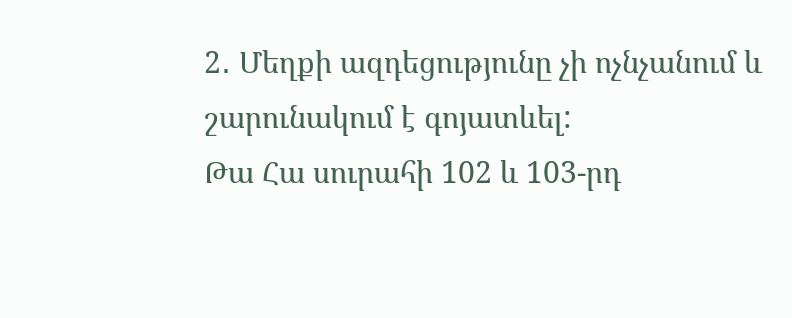2․ Մեղքի ազդեցությունը չի ոչնչանում և շարունակում է գոյատևել:
Թա Հա սուրահի 102 և 103-րդ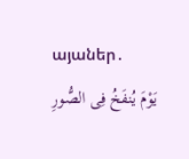այաներ․
یَوْمَ یُنفَخُ فِی الصُّورِ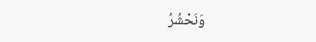وَنَحْشُرُ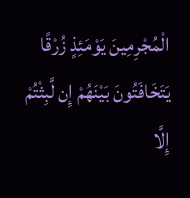الْمُجْرِمِینَ یَوْمَئِذٍ زُرْقًا
یَتَخَافَتُونَ بَیْنَهُمْ إِن لَّبِثْتُمْ إِلَّا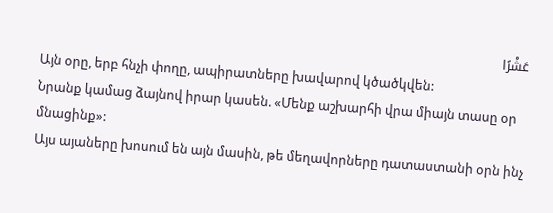عَشْرًا
Այն օրը, երբ հնչի փողը, ապիրատները խավարով կծածկվեն:
Նրանք կամաց ձայնով իրար կասեն. «Մենք աշխարհի վրա միայն տասը օր մնացինք»:
Այս այաները խոսում են այն մասին, թե մեղավորները դատաստանի օրն ինչ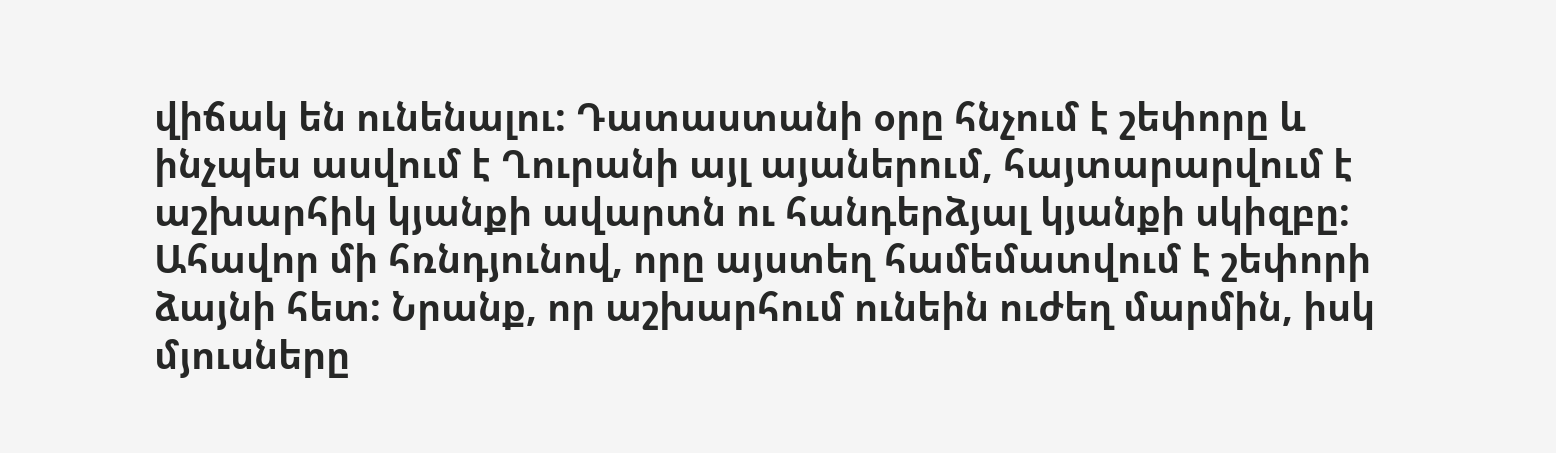վիճակ են ունենալու: Դատաստանի օրը հնչում է շեփորը և ինչպես ասվում է Ղուրանի այլ այաներում, հայտարարվում է աշխարհիկ կյանքի ավարտն ու հանդերձյալ կյանքի սկիզբը: Ահավոր մի հռնդյունով, որը այստեղ համեմատվում է շեփորի ձայնի հետ: Նրանք, որ աշխարհում ունեին ուժեղ մարմին, իսկ մյուսները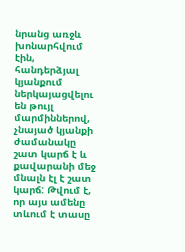նրանց առջև խոնարհվում էին, հանդերձյալ կյանքում ներկայացվելու են թույլ մարմիններով, չնայած կյանքի ժամանակը շատ կարճ է և քավարանի մեջ մնալն էլ է շատ կարճ: Թվում է, որ այս ամենը տևում է տասը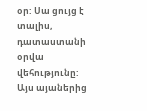օր: Սա ցույց է տալիս, դատաստանի օրվա վեհությունը:
Այս այաներից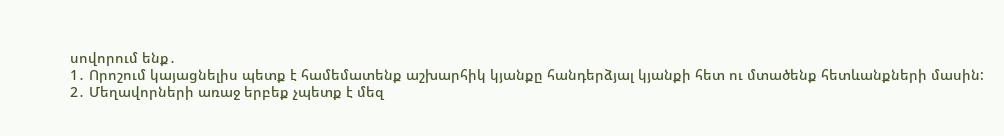սովորում ենք․
1․ Որոշում կայացնելիս պետք է համեմատենք աշխարհիկ կյանքը հանդերձյալ կյանքի հետ ու մտածենք հետևանքների մասին:
2․ Մեղավորների առաջ երբեք չպետք է մեզ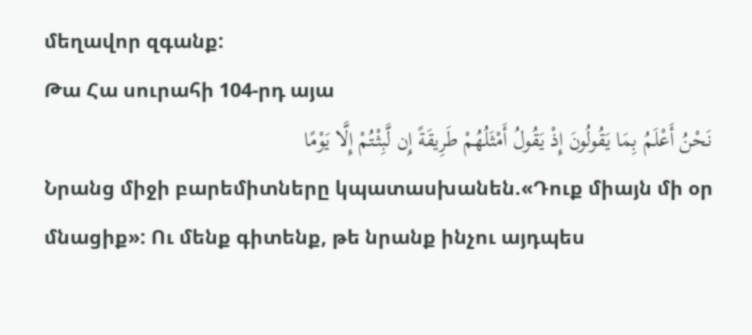մեղավոր զգանք:
Թա Հա սուրահի 104-րդ այա
نَحْنُ أَعْلَمُ بِمَا یَقُولُونَ إِذْ یَقُولُ أَمْثَلُهُمْ طَرِیقَةً إِن لَّبِثْتُمْ إِلَّا یَوْمًا
Նրանց միջի բարեմիտները կպատասխանեն.«Դուք միայն մի օր մնացիք»: Ու մենք գիտենք, թե նրանք ինչու այդպես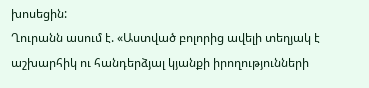խոսեցին:
Ղուրանն ասում է. «Աստված բոլորից ավելի տեղյակ է աշխարհիկ ու հանդերձյալ կյանքի իրողությունների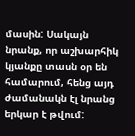մասին: Սակայն նրանք, որ աշխարհիկ կյանքը տասն օր են համարում, հենց այդ ժամանակն էլ նրանց երկար է թվում: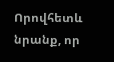Որովհետև նրանք, որ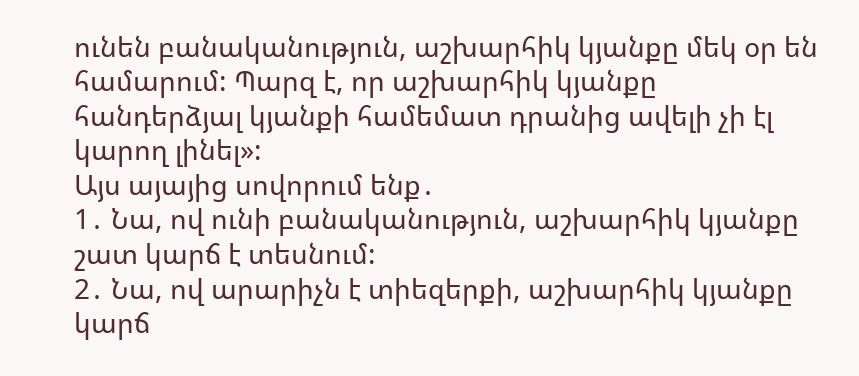ունեն բանականություն, աշխարհիկ կյանքը մեկ օր են համարում: Պարզ է, որ աշխարհիկ կյանքը հանդերձյալ կյանքի համեմատ դրանից ավելի չի էլ կարող լինել»:
Այս այայից սովորում ենք․
1․ Նա, ով ունի բանականություն, աշխարհիկ կյանքը շատ կարճ է տեսնում:
2․ Նա, ով արարիչն է տիեզերքի, աշխարհիկ կյանքը կարճ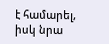է համարել, իսկ նրա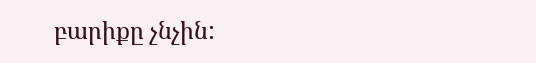բարիքը չնչին: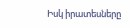Իսկ իրատեսները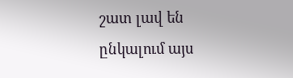շատ լավ են ընկալում այս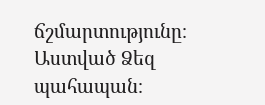ճշմարտությունը։
Աստված Ձեզ պահապան։